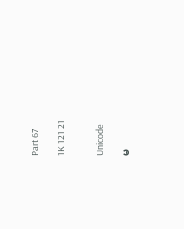Part 67

1K 121 21


Unicode

မ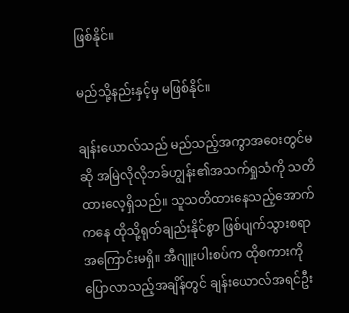ဖြစ်နိုင်။

မည်သို့နည်းနှင့်မှ မဖြစ်နိုင်။

ချန်းယောလ်သည် မည်သည့်အကွာအဝေးတွင်မဆို အမြဲလိုလိုဘခ်ဟျွန်း၏အသက်ရှုသံကို သတိထားလေ့ရှိသည်။ သူသတိထားနေသည့်အောက်ကနေ ထိုသို့ရုတ်ချည်းနိုင်စွာ ဖြစ်ပျက်သွားစရာ အကြောင်းမရှိ။ အီဂျူးပါးစပ်က ထိုစကားကိုပြောလာသည့်အချိန်တွင် ချန်းယောလ်အရင်ဦး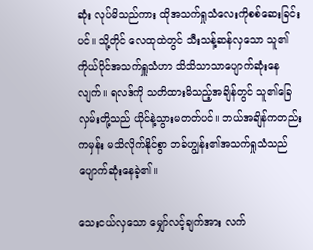ဆုံး လုပ်မိသည်ကား ထိုအသက်ရှုသံလေးကိုစစ်ဆေးခြင်းပင်။ သို့တိုင် လေထုထဲတွင် သီးသန့်ဆန်လှသော သူ၏ကိုယ်ပိုင်အသက်ရှူသံဟာ သိသိသာသာပျောက်ဆုံးနေလျက်။ ရလဒ်ကို သတိထားမိသည့်အချိန်တွင် သူ၏ခြေလှမ်းတို့သည် ယိုင်နဲ့သွားမတတ်ပင်။ ဘယ်အချိန်ကတည်းကမှန်း မသိလိုက်နိုင်စွာ ဘခ်ဟျွန်း၏အသက်ရှုသံသည် ပျောက်ဆုံးနေခဲ့၏။

သေးငယ်လှသော မျှော်လင့်ချက်အား လက်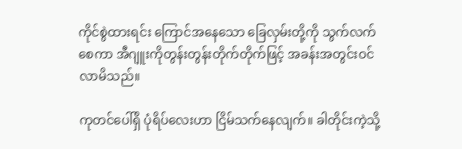ကိုင်စွဲထားရင်း ကြောင်အနေသော ခြေလှမ်းတို့ကို သွက်လက်စေကာ အီဂျူးကိုတွန်းတွန်းတိုက်တိုက်ဖြင့် အခန်းအတွင်းဝင်လာမိသည်။

ကုတင်ပေါ်ရှိ ပုံရိပ်လေးဟာ ငြိမ်သက်နေလျက်။ ခါတိုင်းကဲ့သို့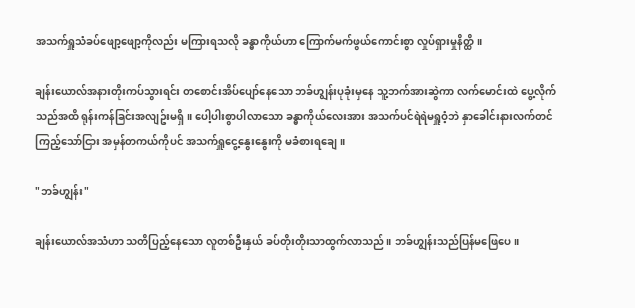အသက်ရှူသံခပ်ဖျော့ဖျော့ကိုလည်း မကြားရသလို ခန္ဓာကိုယ်ဟာ ကြောက်မက်ဖွယ်ကောင်းစွာ လှုပ်ရှားမှုနိတ္ထိ။

ချန်းယောလ်အနားတိုးကပ်သွားရင်း တစောင်းအိပ်ပျော်နေသော ဘခ်ဟျွန်းပုခုံးမှနေ သူ့ဘက်အားဆွဲကာ လက်မောင်းထဲ ပွေ့လိုက်သည်အထိ ရုန်းကန်ခြင်းအလျဥ်းမရှိ။ ပေါ့ပါးစွာပါလာသော ခန္ဓာကိုယ်လေးအား အသက်ပင်ရဲရဲမရှူဝံ့ဘဲ နှာခေါင်းနားလက်တင်ကြည့်သော်ငြား အမှန်တကယ်ကိုပင် အသက်ရှူငွေ့နွေးနွေးကို မခံစားရချေ။

"ဘခ်ဟျွန်း"

ချန်းယောလ်အသံဟာ သတိပြည့်နေသော လူတစ်ဦးနှယ် ခပ်တိုးတိုးသာထွက်လာသည်။ ဘခ်ဟျွန်းသည်ပြန်မဖြေပေ။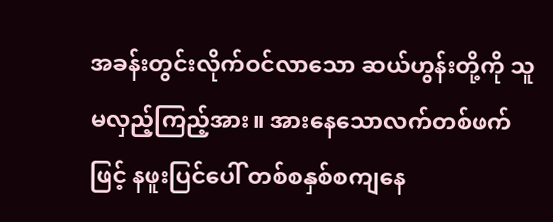အခန်းတွင်းလိုက်ဝင်လာသော ဆယ်ဟွန်းတို့ကို သူမလှည့်ကြည့်အား။ အားနေသောလက်တစ်ဖက်ဖြင့် နဖူးပြင်ပေါ် တစ်စနှစ်စကျနေ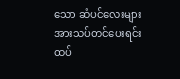သော ဆံပင်လေးများအားသပ်တင်ပေးရင်း ထပ်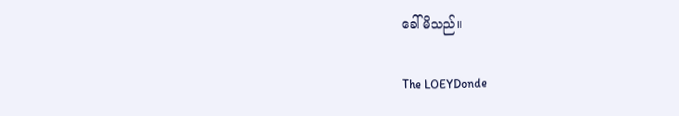ခေါ်မိသည်။

The LOEYDonde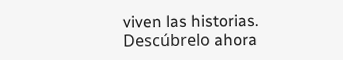viven las historias. Descúbrelo ahora